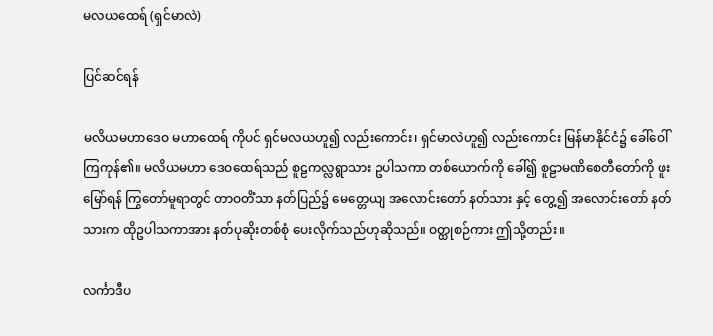မလယထေရ် (ရှင်မာလဲ)

ပြင်ဆင်ရန်

မလိယမဟာဒေဝ မဟာထေရ် ကိုပင် ရှင်မလယဟူ၍ လည်းကောင်း၊ ရှင်မာလဲဟူ၍ လည်းကောင်း မြန်မာနိုင်ငံ၌ ခေါ်ဝေါ်ကြကုန်၏။ မလိယမဟာ ဒေဝထေရ်သည် စူဠကလ္လရွာသား ဥပါသကာ တစ်ယောက်ကို ခေါ်၍ စူဠာမဏိစေတီတော်ကို ဖူးမြော်ရန် ကြွတော်မူရာတွင် တာဝတိံသာ နတ်ပြည်၌ မေတ္တေယျ အလောင်းတော် နတ်သား နှင့် တွေ့၍ အလောင်းတော် နတ်သားက ထိုဥပါသကာအား နတ်ပုဆိုးတစ်စုံ ပေးလိုက်သည်ဟုဆိုသည်။ ဝတ္ထုစဉ်ကား ဤသို့တည်း။

လင်္ကာဒီပ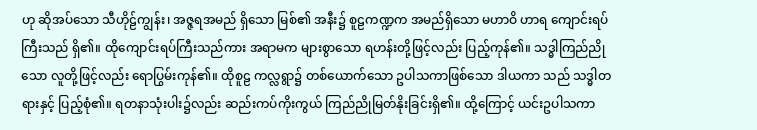ဟု ဆိုအပ်သော သီဟိုဠ်ကျွန်း၊ အဇ္ဇရအမည် ရှိသော မြစ်၏ အနီး၌ စူဠကဏ္ဍက အမည်ရှိသော မဟာဝိ ဟာရ ကျောင်းရပ်ကြီးသည် ရှိ၏။ ထိုကျောင်းရပ်ကြီးသည်ကား အရာမက များစွာသော ရဟန်းတို့ဖြင့်လည်း ပြည့်ကုန်၏။ သဒ္ဓါကြည်ညိုသော လူတို့ဖြင့်လည်း ရောပြွမ်းကုန်၏။ ထိုစူဠ ကလ္လရွာ၌ တစ်ယောက်သော ဥပါသကာဖြစ်သော ဒါယကာ သည် သဒ္ဓါတရားနှင့် ပြည့်စုံ၏။ ရတနာသုံးပါး၌လည်း ဆည်းကပ်ကိုးကွယ် ကြည်ညိုမြတ်နိုးခြင်းရှိ၏။ ထို့ကြောင့် ယင်းဥပါသကာ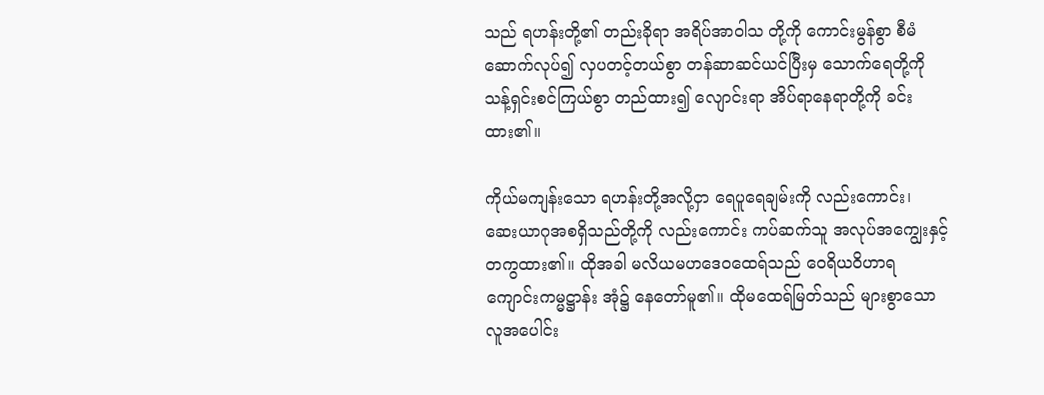သည် ရဟန်းတို့၏ တည်းခိုရာ အရိပ်အာဝါသ တို့ကို ကောင်းမွန်စွာ စီမံဆောက်လုပ်၍ လှပတင့်တယ်စွာ တန်ဆာဆင်ယင်ပြီးမှ သောက်ရေတို့ကို သန့်ရှင်းစင်ကြယ်စွာ တည်ထား၍ လျောင်းရာ အိပ်ရာနေရာတို့ကို ခင်းထား၏။

ကိုယ်မကျန်းသော ရဟန်းတို့အလို့ငှာ ရေပူရေချမ်းကို လည်းကောင်း၊ ဆေးယာဂုအစရှိသည်တို့ကို လည်းကောင်း ကပ်ဆက်သူ အလုပ်အကျွေးနှင့်တကွထား၏။ ထိုအခါ မလိယမဟဒေဝထေရ်သည် ဝေရိယဝိဟာရ ကျောင်းကမ္မဋ္ဌာန်း အုံ၌ နေတော်မူ၏။ ထိုမထေရ်မြတ်သည် များစွာသော လူအပေါင်း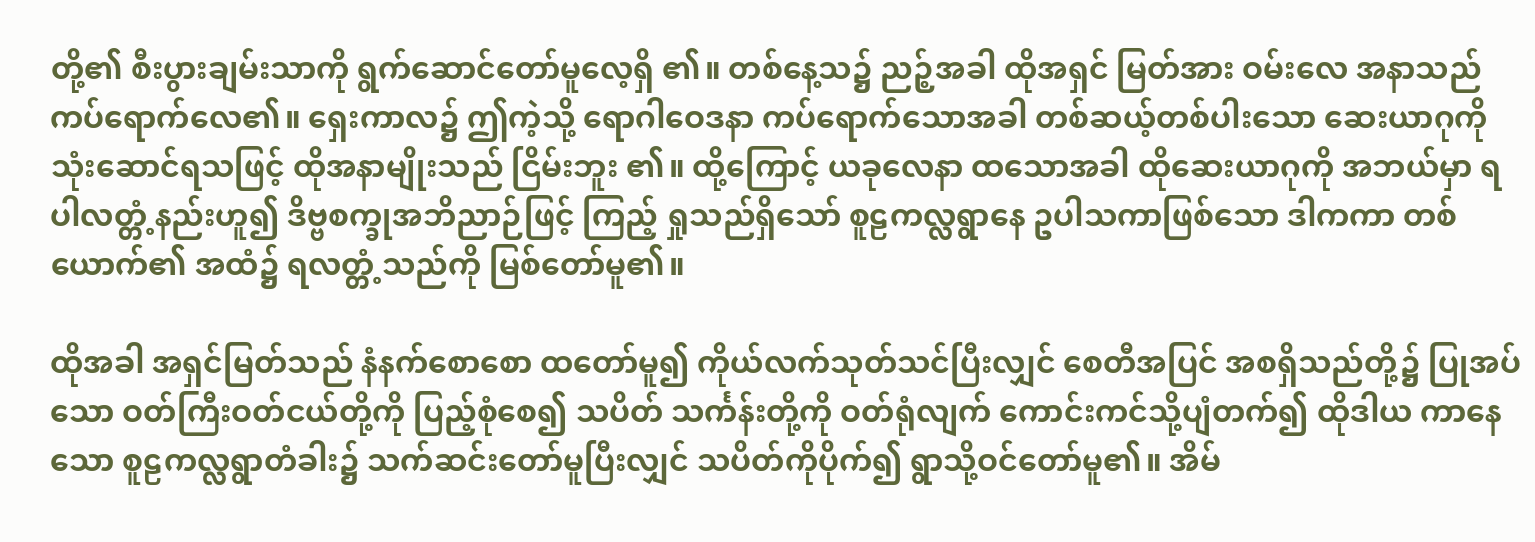တို့၏ စီးပွားချမ်းသာကို ရွက်ဆောင်တော်မူလေ့ရှိ ၏။ တစ်နေ့သ၌ ညဉ့်အခါ ထိုအရှင် မြတ်အား ဝမ်းလေ အနာသည် ကပ်ရောက်လေ၏။ ရှေးကာလ၌ ဤကဲ့သို့ ရောဂါဝေဒနာ ကပ်ရောက်သောအခါ တစ်ဆယ့်တစ်ပါးသော ဆေးယာဂုကို သုံးဆောင်ရသဖြင့် ထိုအနာမျိုးသည် ငြိမ်းဘူး ၏။ ထို့ကြောင့် ယခုလေနာ ထသောအခါ ထိုဆေးယာဂုကို အဘယ်မှာ ရပါလတ္တံ့နည်းဟူ၍ ဒိဗ္ဗစက္ခုအဘိညာဉ်ဖြင့် ကြည့် ရှုသည်ရှိသော် စူဠကလ္လရွာနေ ဥပါသကာဖြစ်သော ဒါကကာ တစ်ယောက်၏ အထံ၌ ရလတ္တံ့သည်ကို မြစ်တော်မူ၏။

ထိုအခါ အရှင်မြတ်သည် နံနက်စောစော ထတော်မူ၍ ကိုယ်လက်သုတ်သင်ပြီးလျှင် စေတီအပြင် အစရှိသည်တို့၌ ပြုအပ်သော ဝတ်ကြီးဝတ်ငယ်တို့ကို ပြည့်စုံစေ၍ သပိတ် သင်္ကန်းတို့ကို ဝတ်ရုံလျက် ကောင်းကင်သို့ပျံတက်၍ ထိုဒါယ ကာနေသော စူဠကလ္လရွာတံခါး၌ သက်ဆင်းတော်မူပြီးလျှင် သပိတ်ကိုပိုက်၍ ရွာသို့ဝင်တော်မူ၏။ အိမ်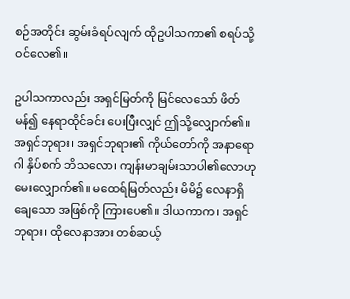စဉ်အတိုင်း ဆွမ်းခံရပ်လျက် ထိုဥပါသကာ၏ စရပ်သို့ဝင်လေ၏။

ဥပါသကာလည်း အရှင်မြတ်ကို မြင်လေသော် ဖိတ်မန်၍ နေရာထိုင်ခင်း ပေးပြီးလျှင် ဤသို့လျှောက်၏။ အရှင်ဘုရား၊ အရှင်ဘုရား၏ ကိုယ်တော်ကို အနာရောဂါ နှိပ်စက် ဘိသလော၊ ကျန်းမာချမ်းသာပါ၏လောဟု မေးလျှောက်၏။ မထေရ်မြတ်လည်း မိမိ၌ လေနာရှိချေသော အဖြစ်ကို ကြားပေ၏။ ဒါယကာက၊ အရှင်ဘုရား၊ ထိုလေနာအား တစ်ဆယ့်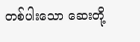တစ်ပါးသော ဆေးတို့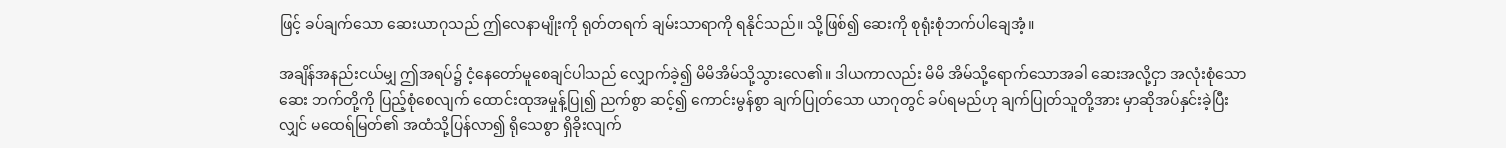ဖြင့် ခပ်ချက်သော ဆေးယာဂုသည် ဤလေနာမျိုးကို ရုတ်တရက် ချမ်းသာရာကို ရနိုင်သည်။ သို့ဖြစ်၍ ဆေးကို စုရုံးစုံဘက်ပါချေအံ့။

အချိန်အနည်းငယ်မျှ ဤအရပ်၌ ငံ့နေတော်မူစေချင်ပါသည် လျှောက်ခဲ့၍ မိမိအိမ်သို့သွားလေ၏။ ဒါယကာလည်း မိမိ အိမ်သို့ရောက်သောအခါ ဆေးအလို့ငှာ အလုံးစုံသော ဆေး ဘက်တို့ကို ပြည့်စုံစေလျက် ထောင်းထုအမှုန့်ပြု၍ ညက်စွာ ဆင့်၍ ကောင်းမွန်စွာ ချက်ပြုတ်သော ယာဂုတွင် ခပ်ရမည်ဟု ချက်ပြုတ်သူတို့အား မှာဆိုအပ်နှင်းခဲ့ပြီးလျှင် မထေရ်မြတ်၏ အထံသို့ပြန်လာ၍ ရိုသေစွာ ရှိခိုးလျက်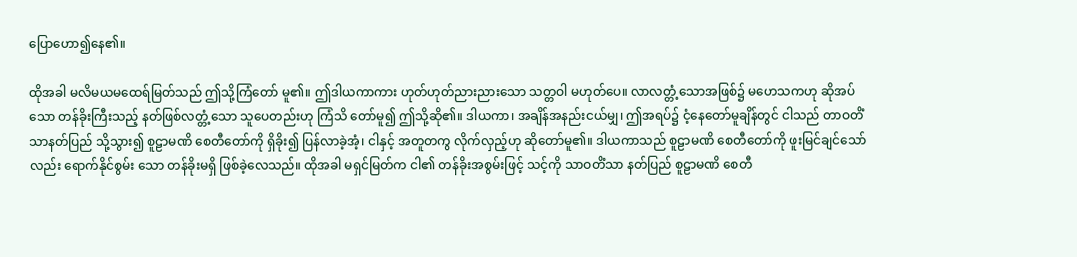ပြောဟော၍နေ၏။

ထိုအခါ မလိမယမထေရ်မြတ်သည် ဤသို့ကြံတော် မူ၏။ ဤဒါယကာကား ဟုတ်ဟုတ်ညားညားသော သတ္တဝါ မဟုတ်ပေ။ လာလတ္တံ့သောအဖြစ်၌ မဟေသကဟု ဆိုအပ်သော တန်ခိုးကြီးသည့် နတ်ဖြစ်လတ္တံ့သော သူပေတည်းဟု ကြံသိ တော်မူ၍ ဤသို့ဆို၏။ ဒါယကာ၊ အချိန်အနည်းငယ်မျှ၊ ဤအရပ်၌ ငံ့နေတော်မူချိန်တွင် ငါသည် တာဝတိံသာနတ်ပြည် သို့သွား၍ စူဠာမဏိ စေတီတော်ကို ရှိခိုး၍ ပြန်လာခဲ့အံ့၊ ငါနှင့် အတူတကွ လိုက်လှည့်ဟု ဆိုတော်မူ၏။ ဒါယကာသည် စူဠာမဏိ စေတီတော်ကို ဖူးမြင်ချင်သော်လည်း ရောက်နိုင်စွမ်း သော တန်ခိုးမရှိ ဖြစ်ခဲ့လေသည်။ ထိုအခါ မရှင်မြတ်က ငါ၏ တန်ခိုးအစွမ်းဖြင့် သင့်ကို သာဝတိံသာ နတ်ပြည် စူဠာမဏိ စေတီ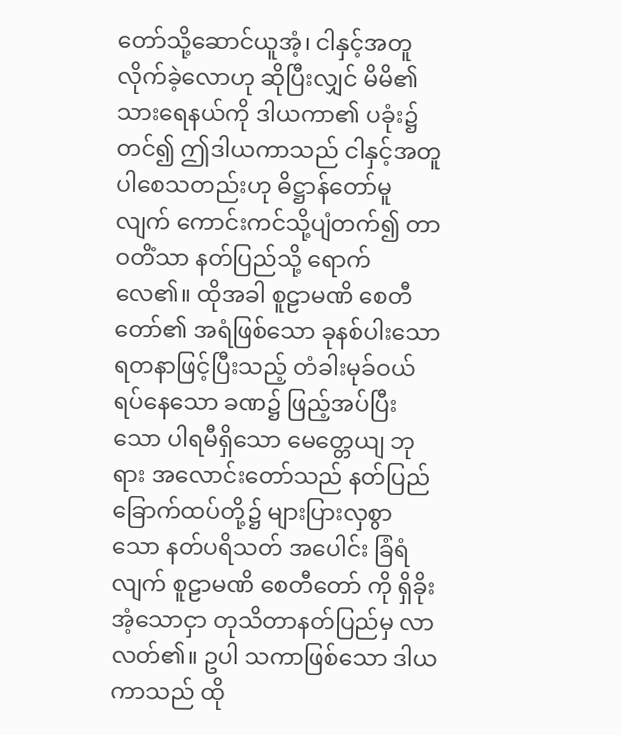တော်သို့ဆောင်ယူအံ့၊ ငါနှင့်အတူ လိုက်ခဲ့လောဟု ဆိုပြီးလျှင် မိမိ၏ သားရေနယ်ကို ဒါယကာ၏ ပခုံး၌ တင်၍ ဤဒါယကာသည် ငါနှင့်အတူ ပါစေသတည်းဟု ဓိဋ္ဌာန်တော်မူ လျက် ကောင်းကင်သို့ပျံတက်၍ တာဝတိံသာ နတ်ပြည်သို့ ရောက်လေ၏။ ထိုအခါ စူဠာမဏိ စေတီတော်၏ အရံဖြစ်သော ခုနစ်ပါးသော ရတနာဖြင့်ပြီးသည့် တံခါးမုခ်ဝယ် ရပ်နေသော ခဏ၌ ဖြည့်အပ်ပြီးသော ပါရမီရှိသော မေတ္တေယျ ဘုရား အလောင်းတော်သည် နတ်ပြည်ခြောက်ထပ်တို့၌ များပြားလှစွာ သော နတ်ပရိသတ် အပေါင်း ခြံရံလျက် စူဠာမဏိ စေတီတော် ကို ရှိခိုးအံ့သောငှာ တုသိတာနတ်ပြည်မှ လာလတ်၏။ ဥပါ သကာဖြစ်သော ဒါယကာသည် ထို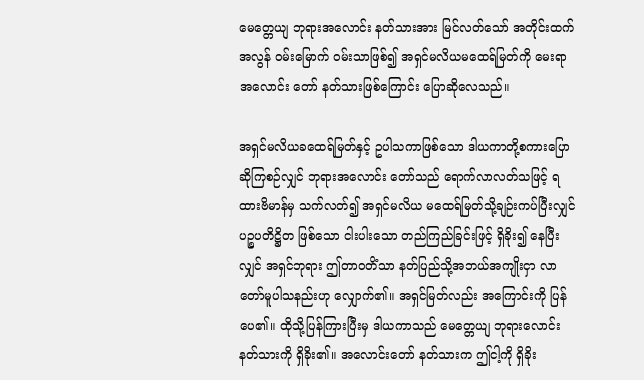မေတ္တေယျ ဘုရားအလောင်း နတ်သားအား မြင်လတ်သော် အတိုင်းထက်အလွန် ဝမ်းမြောက် ဝမ်းသာဖြစ်၍ အရှင်မလိယမထေရ်မြတ်ကို မေးရာ အလောင်း တော် နတ်သားဖြစ်ကြောင်း ပြောဆိုလေသည်။

အရှင်မလိယခထေရ်မြတ်နှင့် ဥပါသကာဖြစ်သော ဒါယကာတို့စကားပြောဆိုကြစဉ်လျှင် ဘုရားအလောင်း တော်သည် ရောက်လာလတ်သဖြင့် ရထားဗိမာန်မှ သက်လတ်၍ အရှင်မလိယ မထေရ်မြတ်သို့ချဉ်းကပ်ပြီးလျှင် ပဉ္စပတိဋ္ဌိတ ဖြစ်သော ငါးပါးသော တည်ကြည်ခြင်းဖြင့် ရှိခိုး၍ နေပြီးလျှင် အရှင်ဘုရား ဤတာဝတိံသာ နတ်ပြည်သို့အဘယ်အကျိုးငှာ လာတော်မူပါသနည်းဟု လျှောက်၏။ အရှင်မြတ်လည်း အကြောင်းကို ပြန်ပေ၏။ ထိုသို့ပြန်ကြားပြီးမှ ဒါယကာသည် မေတ္တေယျ ဘုရားလောင်းနတ်သားကို ရှိခိုး၏။ အလောင်းတော် နတ်သားက ဤငါ့ကို ရှိခိုး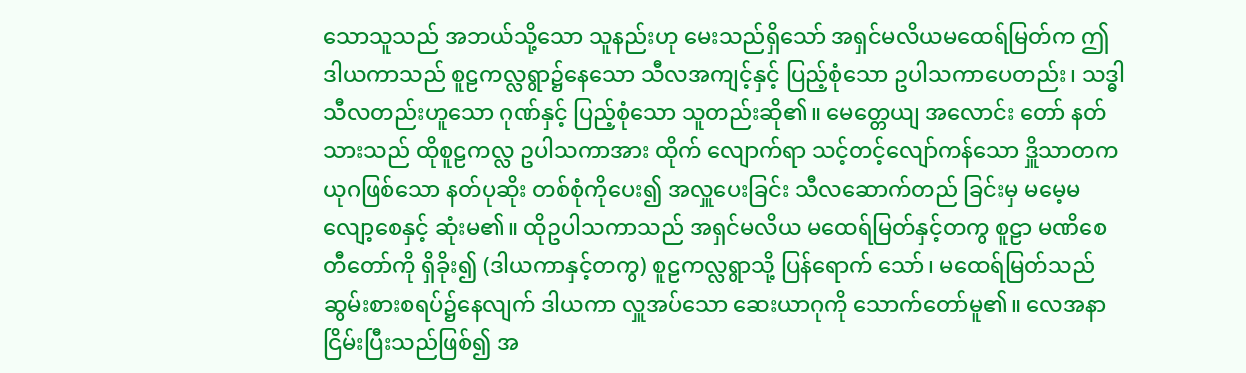သောသူသည် အဘယ်သို့သော သူနည်းဟု မေးသည်ရှိသော် အရှင်မလိယမထေရ်မြတ်က ဤဒါယကာသည် စူဠကလ္လရွာ၌နေသော သီလအကျင့်နှင့် ပြည့်စုံသော ဥပါသကာပေတည်း၊ သဒ္ဓါသီလတည်းဟူသော ဂုဏ်နှင့် ပြည့်စုံသော သူတည်းဆို၏။ မေတ္တေယျ အလောင်း တော် နတ်သားသည် ထိုစူဠကလ္လ ဥပါသကာအား ထိုက် လျောက်ရာ သင့်တင့်လျော်ကန်သော ဒှိူသာတကယုဂဖြစ်သော နတ်ပုဆိုး တစ်စုံကိုပေး၍ အလှူပေးခြင်း သီလဆောက်တည် ခြင်းမှ မမေ့မလျော့စေနှင့် ဆုံးမ၏။ ထိုဥပါသကာသည် အရှင်မလိယ မထေရ်မြတ်နှင့်တကွ စူဠာ မဏိစေတီတော်ကို ရှိခိုး၍ (ဒါယကာနှင့်တကွ) စူဠကလ္လရွာသို့ ပြန်ရောက် သော်၊ မထေရ်မြတ်သည် ဆွမ်းစားစရပ်၌နေလျက် ဒါယကာ လှူအပ်သော ဆေးယာဂုကို သောက်တော်မူ၏။ လေအနာ ငြိမ်းပြီးသည်ဖြစ်၍ အ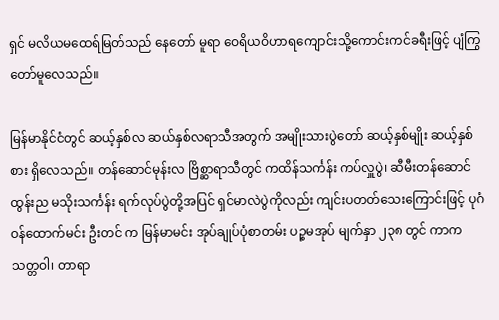ရှင် မလိယမထေရ်မြတ်သည် နေတော် မူရာ ဝေရိယဝိဟာရကျောင်းသို့ကောင်းကင်ခရီးဖြင့် ပျံကြွ တော်မူလေသည်။

မြန်မာနိုင်ငံတွင် ဆယ့်နှစ်လ ဆယ်နှစ်လရာသီအတွက် အမျိုးသားပွဲတော် ဆယ့်နှစ်မျိုး ဆယ့်နှစ်စား ရှိလေသည်။ တန်ဆောင်မုန်းလ ဗြိစ္ဆာရာသီတွင် ကထိန်သင်္ကန်း ကပ်လှူပွဲ၊ ဆီမီးတန်ဆောင် ထွန်းည မသိုးသင်္ကန်း ရက်လုပ်ပွဲတို့အပြင် ရှင်မာလဲပွဲကိုလည်း ကျင်းပတတ်သေးကြောင်းဖြင့် ပုဂံ ဝန်ထောက်မင်း ဦးတင် က မြန်မာမင်း အုပ်ချုပ်ပုံစာတမ်း ပဉ္စမအုပ် မျက်နှာ ၂၃၈ တွင် ကာကသတ္တဝါ၊ တာရာ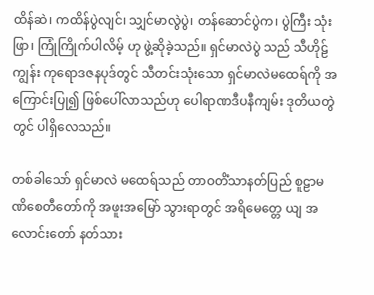ထိန်ဆဲ၊ ကထိန်ပွဲလျင်၊ သျှင်မာလွဲပွဲ၊ တန်ဆောင်ပွဲက၊ ပွဲကြီး သုံးဖြာ၊ ကြုံကြိုက်ပါလိမ့် ဟု ဖွဲ့ဆိုခဲ့သည်။ ရှင်မာလဲပွဲ သည် သီဟိုဠ်ကျွန်း ကုရောဒဇနပုဒ်တွင် သီတင်းသုံးသော ရှင်မာလဲမထေရ်ကို အကြောင်းပြု၍ ဖြစ်ပေါ်လာသည်ဟု ပေါရာဏဒီပနီကျမ်း ဒုတိယတွဲတွင် ပါရှိလေသည်။

တစ်ခါသော် ရှင်မာလဲ မထေရ်သည် တာဝတိံသာနတ်ပြည် စူဠာမဏိစေတီတော်ကို အဖူးအမြော် သွားရာတွင် အရိမေတ္တေ ယျ အလောင်းတော် နတ်သား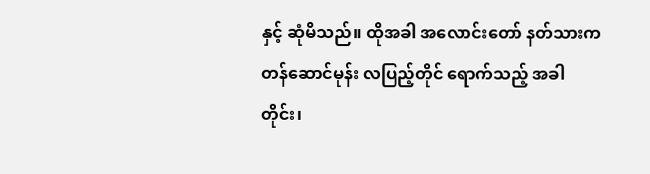နှင့် ဆုံမိသည်။ ထိုအခါ အလောင်းတော် နတ်သားက တန်ဆောင်မုန်း လပြည့်တိုင် ရောက်သည့် အခါတိုင်း၊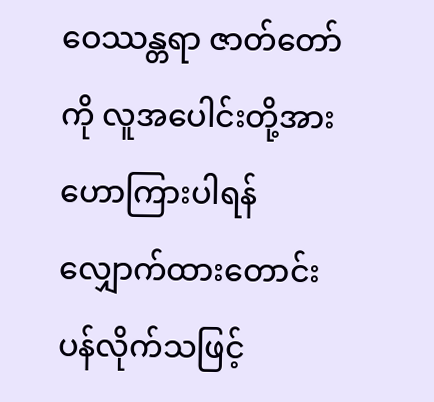ဝေဿန္တရာ ဇာတ်တော်ကို လူအပေါင်းတို့အား ဟောကြားပါရန် လျှောက်ထားတောင်း ပန်လိုက်သဖြင့်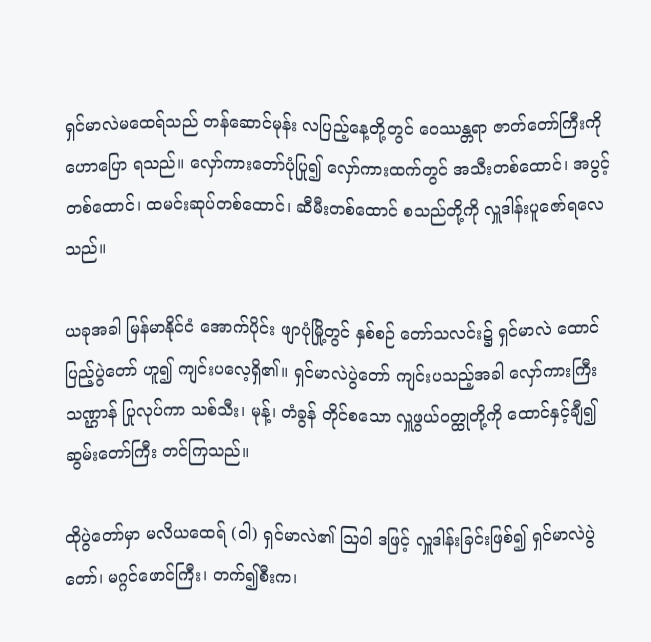ရှင်မာလဲမထေရ်သည် တန်ဆောင်မုန်း လပြည့်နေ့တို့တွင် ဝေဿန္တရာ ဇာတ်တော်ကြီးကို ဟောပြော ရသည်။ လှော်ကားတော်ပုံပြု၍ လှော်ကားထက်တွင် အသီးတစ်ထောင်၊ အပွင့်တစ်ထောင်၊ ထမင်းဆုပ်တစ်ထောင်၊ ဆီမီးတစ်ထောင် စသည်တို့ကို လှူဒါန်းပူဇော်ရလေသည်။

ယခုအခါ မြန်မာနိုင်ငံ အောက်ပိုင်း ဖျာပုံမြို့တွင် နှစ်စဉ် တော်သလင်း၌ ရှင်မာလဲ ထောင်ပြည့်ပွဲတော် ဟူ၍ ကျင်းပလေ့ရှိ၏။ ရှင်မာလဲပွဲတော် ကျင်းပသည့်အခါ လှော်ကားကြီးသဏ္ဌာန် ပြုလုပ်ကာ သစ်သီး၊ မုန့်၊ တံခွန် တိုင်စသော လှူဖွယ်ဝတ္ထုတို့ကို ထောင်နှင့်ချီ၍ ဆွမ်းတော်ကြီး တင်ကြသည်။

ထိုပွဲတော်မှာ မလိယထေရ် (ဝါ) ရှင်မာလဲ၏ ဩဝါ ဒဖြင့် လှူဒါန်းခြင်းဖြစ်၍ ရှင်မာလဲပွဲတော်၊ မဂ္ဂင်ဖောင်ကြီး၊ တက်၍စီးက၊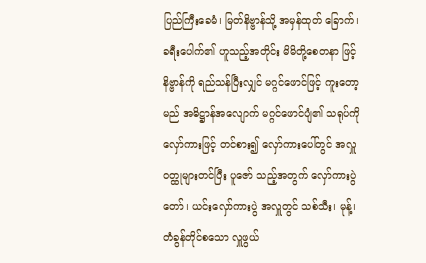ပြည်ကြီးခေမံ၊ မြတ်နိဗ္ဗာန်သို့ အမှန်ထုတ် ခြောက်၊ ခရီးပေါက်၏ ဟူသည့်အတိုင်း မိမိတို့စေတနာ ဖြင့် နိဗ္ဗာန်ကို ရည်သန်ပြီးလျှင် မဂ္ဂင်ဖောင်ဖြင့် ကူးတော့မည် အဓိဋ္ဌာန်အလျောက် မဂ္ဂင်ဖောင်ပျံ၏ သရုပ်ကို လှော်ကားဖြင့် တင်စား၍ လှော်ကားပေါ်တွင် အလှူဝတ္ထုများတင်ပြီး ပူဇော် သည့်အတွက် လှော်ကားပွဲတော်၊ ယင်းလှော်ကားပွဲ အလှူတွင် သစ်သီး၊ မုန့်၊ တံခွန်တိုင်စသော လှူဖွယ်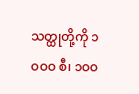သတ္ထုတို့ကို ၁ဝဝဝ စီ၊ ၁ဝဝ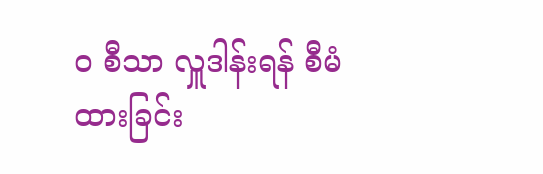ဝ စီသာ လှူဒါန်းရန် စီမံထားခြင်း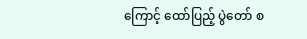ကြောင့် ထော်ပြည့် ပွဲတော် စ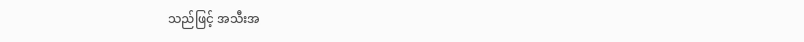သည်ဖြင့် အသီးအ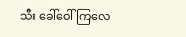သီး ခေါ်ဝေါ်ကြလေ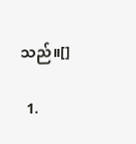သည်။[]

  1.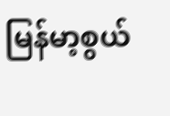မြန်မာ့စွယ်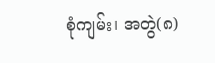စုံကျမ်း၊ အတွဲ(၈)